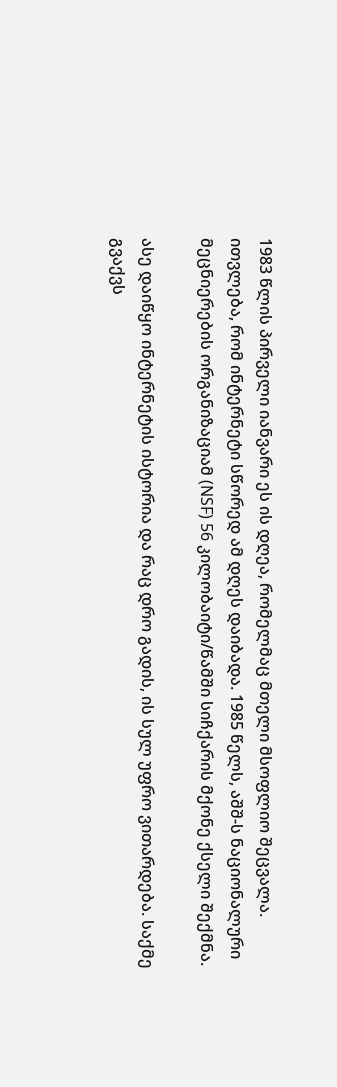1983 წლის პირველი იანვარი ეს ის დღეა, რომელმაც მთელი მსოფლიო შეცვალა. ითვლება, რომ ინტერნეტი სწორედ ამ დღეს დაიბადა. 1985 წელს, აშშ-ს ნაციონალური მეცნიერების ორგანიზაციამ (NSF) 56 კილობაიტი/წამში სიჩქარის მქონე ქსელი შექმნა.

ასე დაიწყო ინტერნეტის ისტორია და რაც დრო გადის, ის სულ უფრო ვითარდება. საქმე გვაქვს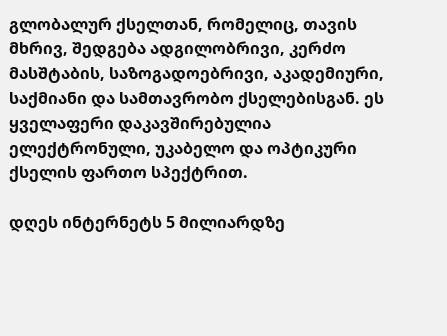გლობალურ ქსელთან, რომელიც, თავის მხრივ, შედგება ადგილობრივი, კერძო მასშტაბის, საზოგადოებრივი, აკადემიური, საქმიანი და სამთავრობო ქსელებისგან. ეს ყველაფერი დაკავშირებულია ელექტრონული, უკაბელო და ოპტიკური ქსელის ფართო სპექტრით.

დღეს ინტერნეტს 5 მილიარდზე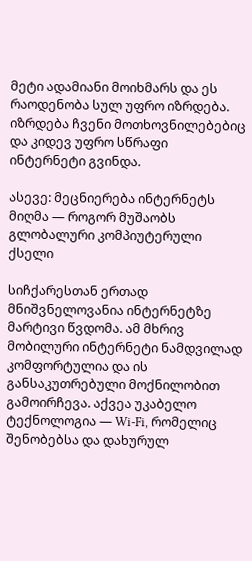მეტი ადამიანი მოიხმარს და ეს რაოდენობა სულ უფრო იზრდება. იზრდება ჩვენი მოთხოვნილებებიც და კიდევ უფრო სწრაფი ინტერნეტი გვინდა.

ასევე: მეცნიერება ინტერნეტს მიღმა — როგორ მუშაობს გლობალური კომპიუტერული ქსელი

სიჩქარესთან ერთად მნიშვნელოვანია ინტერნეტზე მარტივი წვდომა. ამ მხრივ მობილური ინტერნეტი ნამდვილად კომფორტულია და ის განსაკუთრებული მოქნილობით გამოირჩევა. აქვეა უკაბელო ტექნოლოგია — Wi-Fi, რომელიც შენობებსა და დახურულ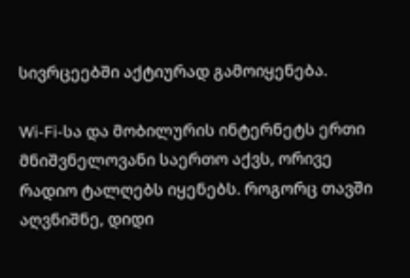სივრცეებში აქტიურად გამოიყენება.

Wi-Fi-სა და მობილურის ინტერნეტს ერთი მნიშვნელოვანი საერთო აქვს, ორივე რადიო ტალღებს იყენებს. როგორც თავში აღვნიშნე, დიდი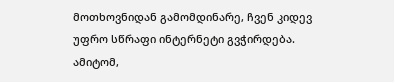მოთხოვნიდან გამომდინარე, ჩვენ კიდევ უფრო სწრაფი ინტერნეტი გვჭირდება. ამიტომ,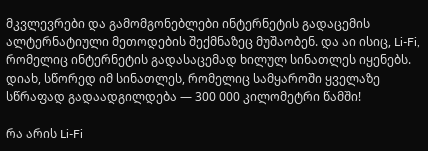მკვლევრები და გამომგონებლები ინტერნეტის გადაცემის ალტერნატიული მეთოდების შექმნაზეც მუშაობენ. და აი ისიც, Li-Fi, რომელიც ინტერნეტის გადასაცემად ხილულ სინათლეს იყენებს. დიახ, სწორედ იმ სინათლეს, რომელიც სამყაროში ყველაზე სწრაფად გადაადგილდება — 300 000 კილომეტრი წამში!

რა არის Li-Fi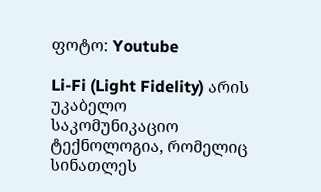ფოტო: Youtube

Li-Fi (Light Fidelity) არის უკაბელო საკომუნიკაციო ტექნოლოგია, რომელიც სინათლეს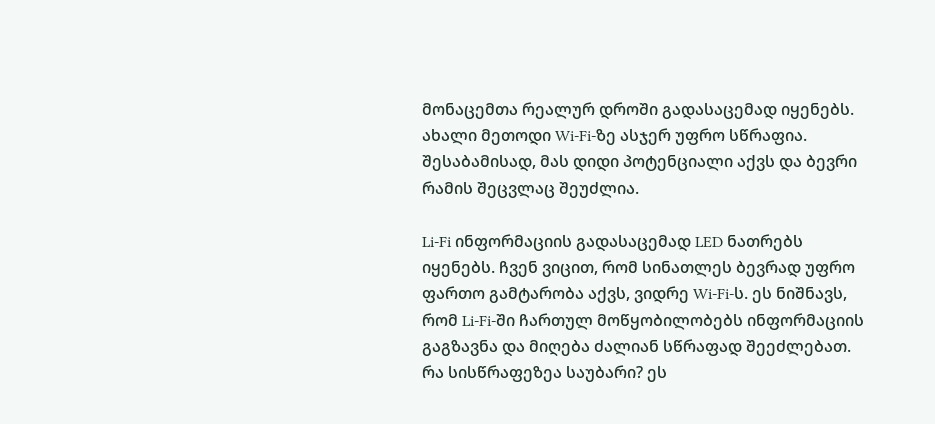მონაცემთა რეალურ დროში გადასაცემად იყენებს. ახალი მეთოდი Wi-Fi-ზე ასჯერ უფრო სწრაფია. შესაბამისად, მას დიდი პოტენციალი აქვს და ბევრი რამის შეცვლაც შეუძლია.

Li-Fi ინფორმაციის გადასაცემად LED ნათრებს იყენებს. ჩვენ ვიცით, რომ სინათლეს ბევრად უფრო ფართო გამტარობა აქვს, ვიდრე Wi-Fi-ს. ეს ნიშნავს, რომ Li-Fi-ში ჩართულ მოწყობილობებს ინფორმაციის გაგზავნა და მიღება ძალიან სწრაფად შეეძლებათ. რა სისწრაფეზეა საუბარი? ეს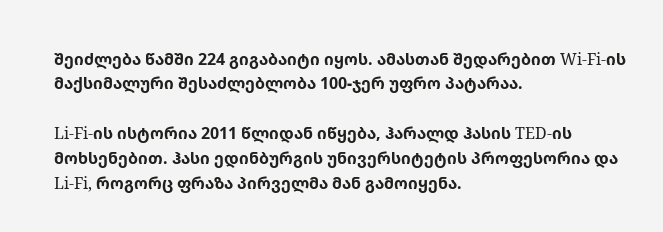შეიძლება წამში 224 გიგაბაიტი იყოს. ამასთან შედარებით Wi-Fi-ის მაქსიმალური შესაძლებლობა 100-ჯერ უფრო პატარაა.

Li-Fi-ის ისტორია 2011 წლიდან იწყება, ჰარალდ ჰასის TED-ის მოხსენებით. ჰასი ედინბურგის უნივერსიტეტის პროფესორია და Li-Fi, როგორც ფრაზა პირველმა მან გამოიყენა.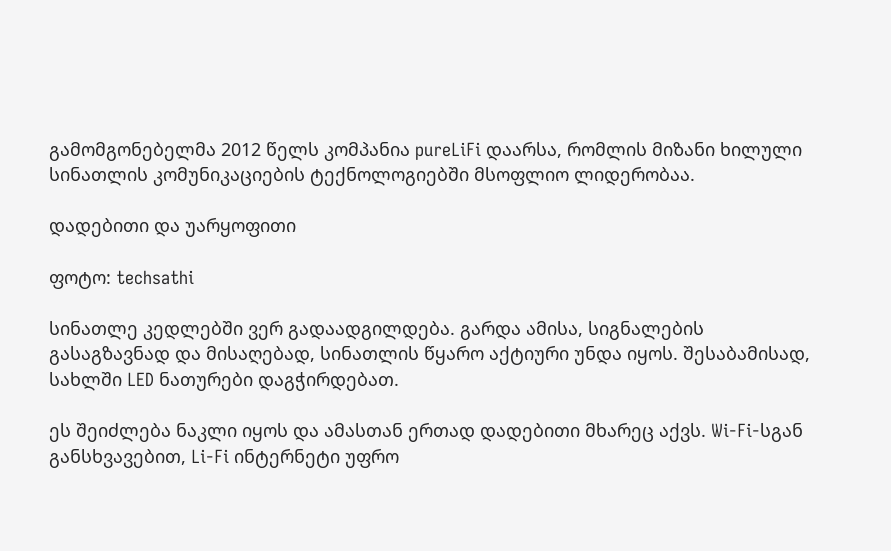გამომგონებელმა 2012 წელს კომპანია pureLiFi დაარსა, რომლის მიზანი ხილული სინათლის კომუნიკაციების ტექნოლოგიებში მსოფლიო ლიდერობაა.

დადებითი და უარყოფითი

ფოტო: techsathi

სინათლე კედლებში ვერ გადაადგილდება. გარდა ამისა, სიგნალების გასაგზავნად და მისაღებად, სინათლის წყარო აქტიური უნდა იყოს. შესაბამისად, სახლში LED ნათურები დაგჭირდებათ.

ეს შეიძლება ნაკლი იყოს და ამასთან ერთად დადებითი მხარეც აქვს. Wi-Fi-სგან განსხვავებით, Li-Fi ინტერნეტი უფრო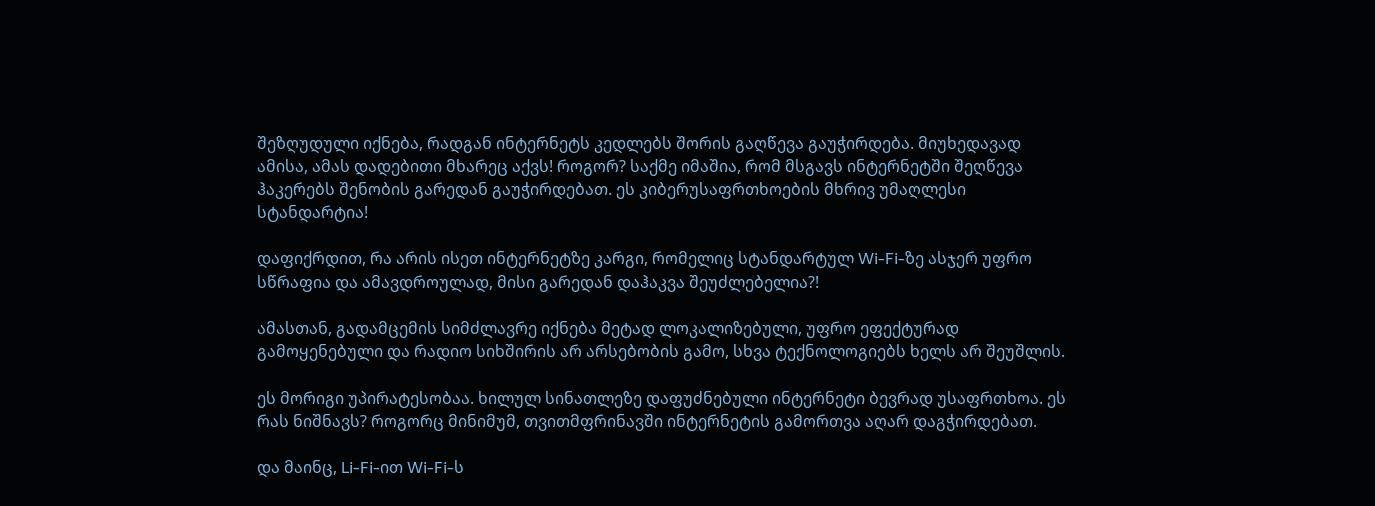შეზღუდული იქნება, რადგან ინტერნეტს კედლებს შორის გაღწევა გაუჭირდება. მიუხედავად ამისა, ამას დადებითი მხარეც აქვს! როგორ? საქმე იმაშია, რომ მსგავს ინტერნეტში შეღწევა ჰაკერებს შენობის გარედან გაუჭირდებათ. ეს კიბერუსაფრთხოების მხრივ უმაღლესი სტანდარტია!

დაფიქრდით, რა არის ისეთ ინტერნეტზე კარგი, რომელიც სტანდარტულ Wi-Fi-ზე ასჯერ უფრო სწრაფია და ამავდროულად, მისი გარედან დაჰაკვა შეუძლებელია?!

ამასთან, გადამცემის სიმძლავრე იქნება მეტად ლოკალიზებული, უფრო ეფექტურად გამოყენებული და რადიო სიხშირის არ არსებობის გამო, სხვა ტექნოლოგიებს ხელს არ შეუშლის.

ეს მორიგი უპირატესობაა. ხილულ სინათლეზე დაფუძნებული ინტერნეტი ბევრად უსაფრთხოა. ეს რას ნიშნავს? როგორც მინიმუმ, თვითმფრინავში ინტერნეტის გამორთვა აღარ დაგჭირდებათ.

და მაინც, Li-Fi-ით Wi-Fi-ს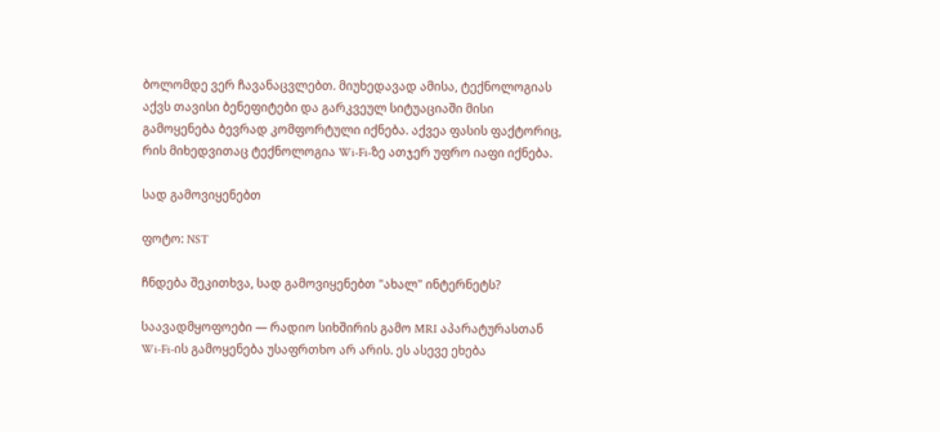ბოლომდე ვერ ჩავანაცვლებთ. მიუხედავად ამისა, ტექნოლოგიას აქვს თავისი ბენეფიტები და გარკვეულ სიტუაციაში მისი გამოყენება ბევრად კომფორტული იქნება. აქვეა ფასის ფაქტორიც, რის მიხედვითაც ტექნოლოგია Wi-Fi-ზე ათჯერ უფრო იაფი იქნება.

სად გამოვიყენებთ

ფოტო: NST

ჩნდება შეკითხვა, სად გამოვიყენებთ "ახალ" ინტერნეტს?

საავადმყოფოები — რადიო სიხშირის გამო MRI აპარატურასთან Wi-Fi-ის გამოყენება უსაფრთხო არ არის. ეს ასევე ეხება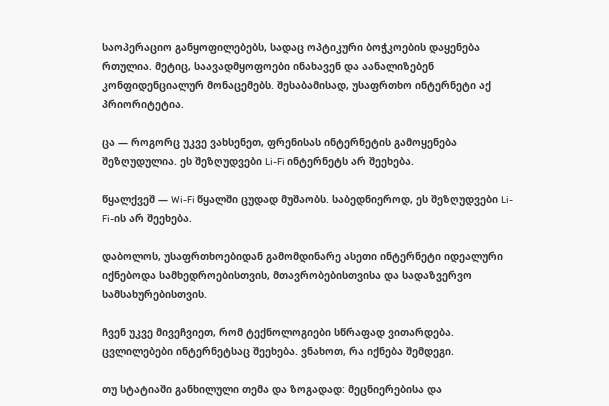საოპერაციო განყოფილებებს, სადაც ოპტიკური ბოჭკოების დაყენება რთულია. მეტიც, საავადმყოფოები ინახავენ და აანალიზებენ კონფიდენციალურ მონაცემებს. შესაბამისად, უსაფრთხო ინტერნეტი აქ პრიორიტეტია.

ცა — როგორც უკვე ვახსენეთ, ფრენისას ინტერნეტის გამოყენება შეზღუდულია. ეს შეზღუდვები Li-Fi ინტერნეტს არ შეეხება.

წყალქვეშ — Wi-Fi წყალში ცუდად მუშაობს. საბედნიეროდ, ეს შეზღუდვები Li-Fi-ის არ შეეხება.

დაბოლოს, უსაფრთხოებიდან გამომდინარე ასეთი ინტერნეტი იდეალური იქნებოდა სამხედროებისთვის, მთავრობებისთვისა და სადაზვერვო სამსახურებისთვის.

ჩვენ უკვე მივეჩვიეთ, რომ ტექნოლოგიები სწრაფად ვითარდება. ცვლილებები ინტერნეტსაც შეეხება. ვნახოთ, რა იქნება შემდეგი.

თუ სტატიაში განხილული თემა და ზოგადად: მეცნიერებისა და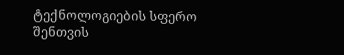ტექნოლოგიების სფერო შენთვის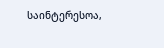საინტერესოა,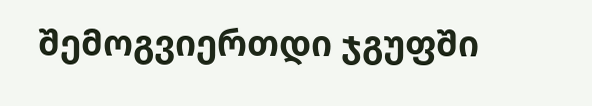შემოგვიერთდი ჯგუფში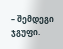– შემდეგი ჯგუფი.